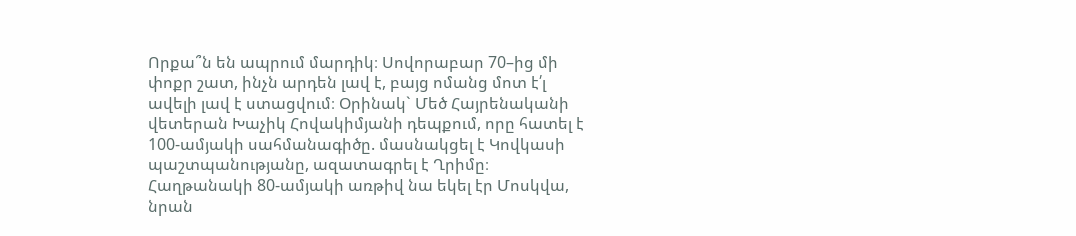Որքա՞ն են ապրում մարդիկ։ Սովորաբար 70–ից մի փոքր շատ, ինչն արդեն լավ է, բայց ոմանց մոտ է՛լ ավելի լավ է ստացվում։ Օրինակ` Մեծ Հայրենականի վետերան Խաչիկ Հովակիմյանի դեպքում, որը հատել է 100-ամյակի սահմանագիծը. մասնակցել է Կովկասի պաշտպանությանը, ազատագրել է Ղրիմը։ Հաղթանակի 80-ամյակի առթիվ նա եկել էր Մոսկվա, նրան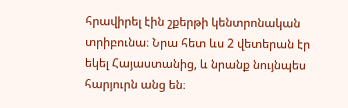հրավիրել էին շքերթի կենտրոնական տրիբունա։ Նրա հետ ևս 2 վետերան էր եկել Հայաստանից, և նրանք նույնպես հարյուրն անց են։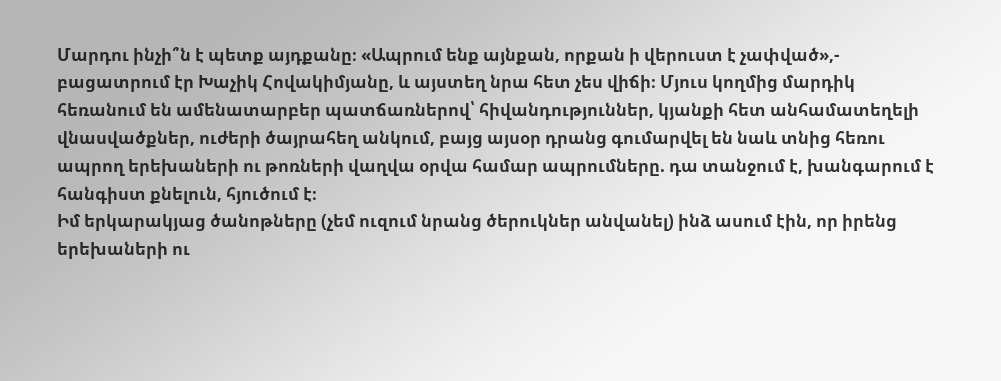Մարդու ինչի՞ն է պետք այդքանը։ «Ապրում ենք այնքան, որքան ի վերուստ է չափված»,- բացատրում էր Խաչիկ Հովակիմյանը, և այստեղ նրա հետ չես վիճի։ Մյուս կողմից մարդիկ հեռանում են ամենատարբեր պատճառներով՝ հիվանդություններ, կյանքի հետ անհամատեղելի վնասվածքներ, ուժերի ծայրահեղ անկում, բայց այսօր դրանց գումարվել են նաև տնից հեռու ապրող երեխաների ու թոռների վաղվա օրվա համար ապրումները. դա տանջում է, խանգարում է հանգիստ քնելուն, հյուծում է։
Իմ երկարակյաց ծանոթները (չեմ ուզում նրանց ծերուկներ անվանել) ինձ ասում էին, որ իրենց երեխաների ու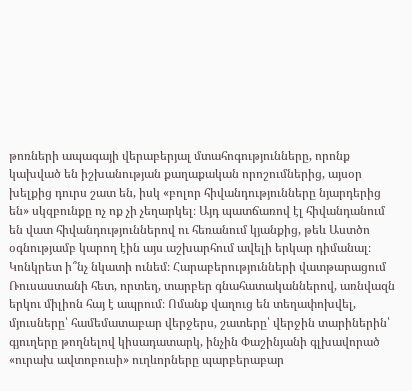թոռների ապագայի վերաբերյալ մտահոգությունները, որոնք կախված են իշխանության քաղաքական որոշումներից, այսօր խելքից դուրս շատ են, իսկ «բոլոր հիվանդությունները նյարդերից են» սկզբունքը ոչ ոք չի չեղարկել։ Այդ պատճառով էլ հիվանդանում են վատ հիվանդություններով ու հեռանում կյանքից, թեև Աստծո օգնությամբ կարող էին այս աշխարհում ավելի երկար դիմանալ։
Կոնկրետ ի՞նչ նկատի ունեմ։ Հարաբերությունների վատթարացում Ռուսաստանի հետ, որտեղ, տարբեր գնահատականներով, առնվազն երկու միլիոն հայ է ապրում։ Ոմանք վաղուց են տեղափոխվել, մյուսները՝ համեմատաբար վերջերս, շատերը՝ վերջին տարիներին՝ գյուղերը թողնելով կիսադատարկ, ինչին Փաշինյանի գլխավորած «ուրախ ավտոբուսի» ուղևորները պարբերաբար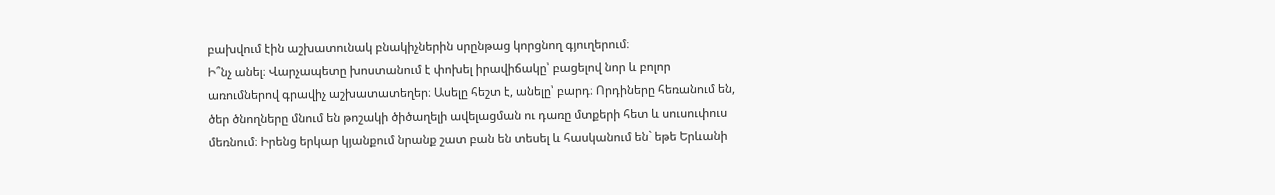բախվում էին աշխատունակ բնակիչներին սրընթաց կորցնող գյուղերում։
Ի՞նչ անել։ Վարչապետը խոստանում է փոխել իրավիճակը՝ բացելով նոր և բոլոր առումներով գրավիչ աշխատատեղեր։ Ասելը հեշտ է, անելը՝ բարդ։ Որդիները հեռանում են, ծեր ծնողները մնում են թոշակի ծիծաղելի ավելացման ու դառը մտքերի հետ և սուսուփուս մեռնում։ Իրենց երկար կյանքում նրանք շատ բան են տեսել և հասկանում են` եթե Երևանի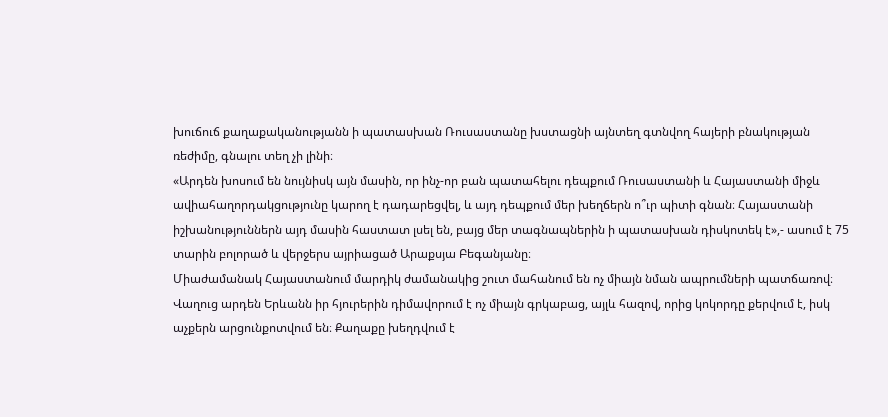խուճուճ քաղաքականությանն ի պատասխան Ռուսաստանը խստացնի այնտեղ գտնվող հայերի բնակության ռեժիմը, գնալու տեղ չի լինի։
«Արդեն խոսում են նույնիսկ այն մասին, որ ինչ-որ բան պատահելու դեպքում Ռուսաստանի և Հայաստանի միջև ավիահաղորդակցությունը կարող է դադարեցվել, և այդ դեպքում մեր խեղճերն ո՞ւր պիտի գնան։ Հայաստանի իշխանություններն այդ մասին հաստատ լսել են, բայց մեր տագնապներին ի պատասխան դիսկոտեկ է»,- ասում է 75 տարին բոլորած և վերջերս այրիացած Արաքսյա Բեգանյանը։
Միաժամանակ Հայաստանում մարդիկ ժամանակից շուտ մահանում են ոչ միայն նման ապրումների պատճառով։
Վաղուց արդեն Երևանն իր հյուրերին դիմավորում է ոչ միայն գրկաբաց, այլև հազով, որից կոկորդը քերվում է, իսկ աչքերն արցունքոտվում են։ Քաղաքը խեղդվում է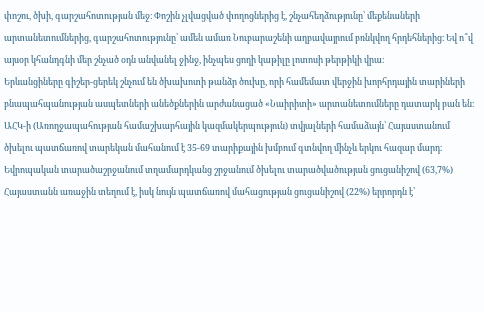փոշու, ծխի, գարշահոտության մեջ։ Փոշին չլվացված փողոցներից է, շնչահեղձությունը՝ մեքենաների արտանետումներից, գարշահոտությունը՝ ամեն ամառ Նուբարաշենի աղբավայրում բռնկվող հրդեհներից։ Եվ ո՞վ այսօր կհանդգնի մեր շնչած օդն անվանել ջինջ, ինչպես ցողի կաթիլը լոտոսի թերթիկի վրա։
Երևանցիները գիշեր-ցերեկ շնչում են ծխախոտի թանձր ծուխը, որի համեմատ վերջին խորհրդային տարիների բնապահպանության ասպետների անեծքներին արժանացած «Նաիրիտի» արտանետումները դատարկ բան են։
ԱՀԿ-ի (Առողջապահության համաշխարհային կազմակերպություն) տվյալների համաձայն՝ Հայաստանում ծխելու պատճառով տարեկան մահանում է 35-69 տարիքային խմբում գտնվող մինչև երկու հազար մարդ։ Եվրոպական տարածաշրջանում տղամարդկանց շրջանում ծխելու տարածվածության ցուցանիշով (63,7%) Հայաստանն առաջին տեղում է, իսկ նույն պատճառով մահացության ցուցանիշով (22%) երրորդն է՝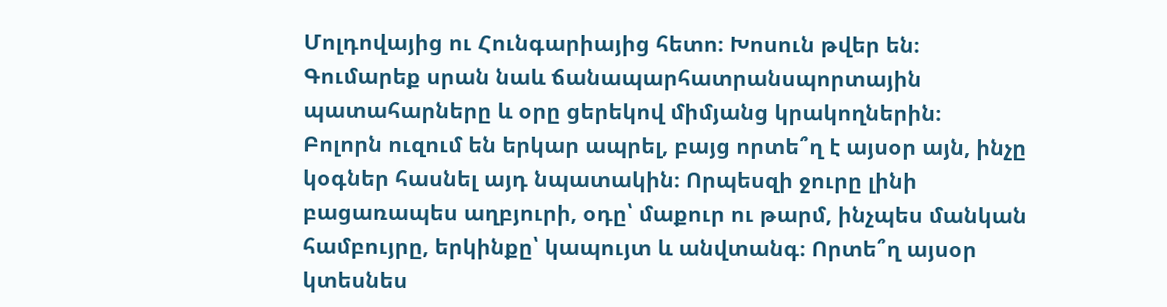Մոլդովայից ու Հունգարիայից հետո։ Խոսուն թվեր են։ Գումարեք սրան նաև ճանապարհատրանսպորտային պատահարները և օրը ցերեկով միմյանց կրակողներին։
Բոլորն ուզում են երկար ապրել, բայց որտե՞ղ է այսօր այն, ինչը կօգներ հասնել այդ նպատակին։ Որպեսզի ջուրը լինի բացառապես աղբյուրի, օդը՝ մաքուր ու թարմ, ինչպես մանկան համբույրը, երկինքը՝ կապույտ և անվտանգ։ Որտե՞ղ այսօր կտեսնես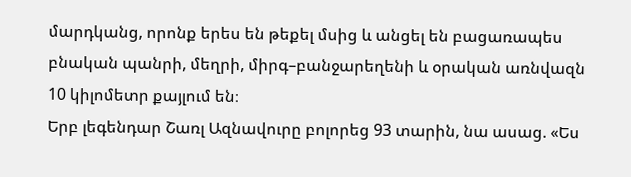մարդկանց, որոնք երես են թեքել մսից և անցել են բացառապես բնական պանրի, մեղրի, միրգ–բանջարեղենի և օրական առնվազն 10 կիլոմետր քայլում են։
Երբ լեգենդար Շառլ Ազնավուրը բոլորեց 93 տարին, նա ասաց. «Ես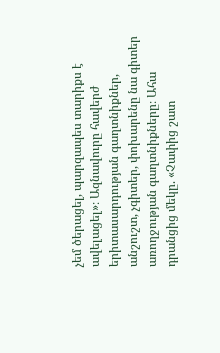չեմ ծերացել, պարզապես տարիքս է ավելացել»։ Ազնավուրը հավերժ երիտասարդության գաղտնիքներ, անշուշտ, չգիտեր, փոխարենը նա գիտեր առողջության գաղտնիքները։ Ահա դրանցից մեկը. «Չափից շատ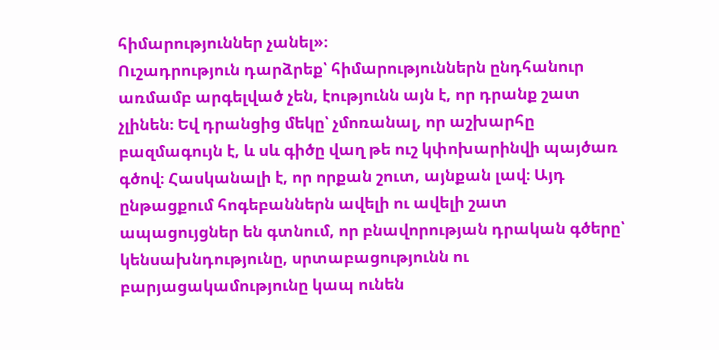հիմարություններ չանել»։
Ուշադրություն դարձրեք՝ հիմարություններն ընդհանուր առմամբ արգելված չեն, էությունն այն է, որ դրանք շատ չլինեն։ Եվ դրանցից մեկը՝ չմոռանալ, որ աշխարհը բազմագույն է, և սև գիծը վաղ թե ուշ կփոխարինվի պայծառ գծով։ Հասկանալի է, որ որքան շուտ, այնքան լավ։ Այդ ընթացքում հոգեբաններն ավելի ու ավելի շատ ապացույցներ են գտնում, որ բնավորության դրական գծերը՝ կենսախնդությունը, սրտաբացությունն ու բարյացակամությունը կապ ունեն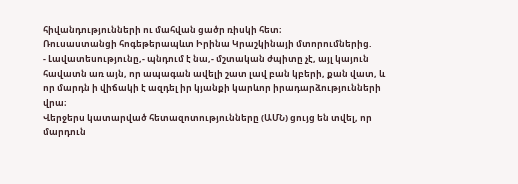հիվանդությունների ու մահվան ցածր ռիսկի հետ։
Ռուսաստանցի հոգեթերապևտ Իրինա Կրաշկինայի մտորումներից.
- Լավատեսությունը,- պնդում է նա,- մշտական ժպիտը չէ, այլ կայուն հավատն առ այն, որ ապագան ավելի շատ լավ բան կբերի, քան վատ, և որ մարդն ի վիճակի է ազդել իր կյանքի կարևոր իրադարձությունների վրա։
Վերջերս կատարված հետազոտությունները (ԱՄՆ) ցույց են տվել, որ մարդուն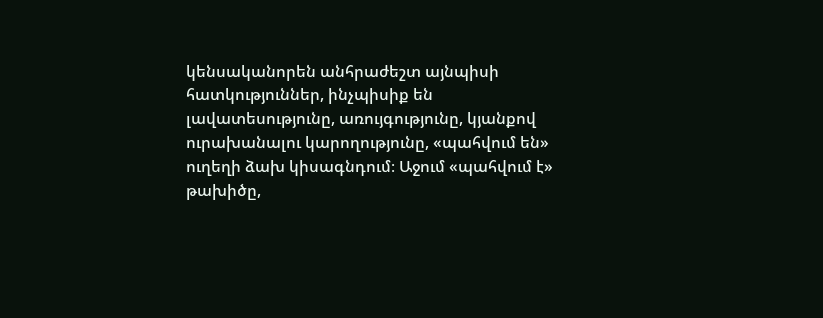կենսականորեն անհրաժեշտ այնպիսի հատկություններ, ինչպիսիք են լավատեսությունը, առույգությունը, կյանքով ուրախանալու կարողությունը, «պահվում են» ուղեղի ձախ կիսագնդում։ Աջում «պահվում է» թախիծը,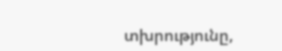տխրությունը,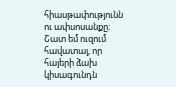հիասթափությունն ու ափսոսանքը։
Շատ եմ ուզում հավատալ, որ հայերի ձախ կիսագունդն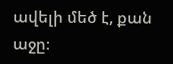ավելի մեծ է, քան աջը։